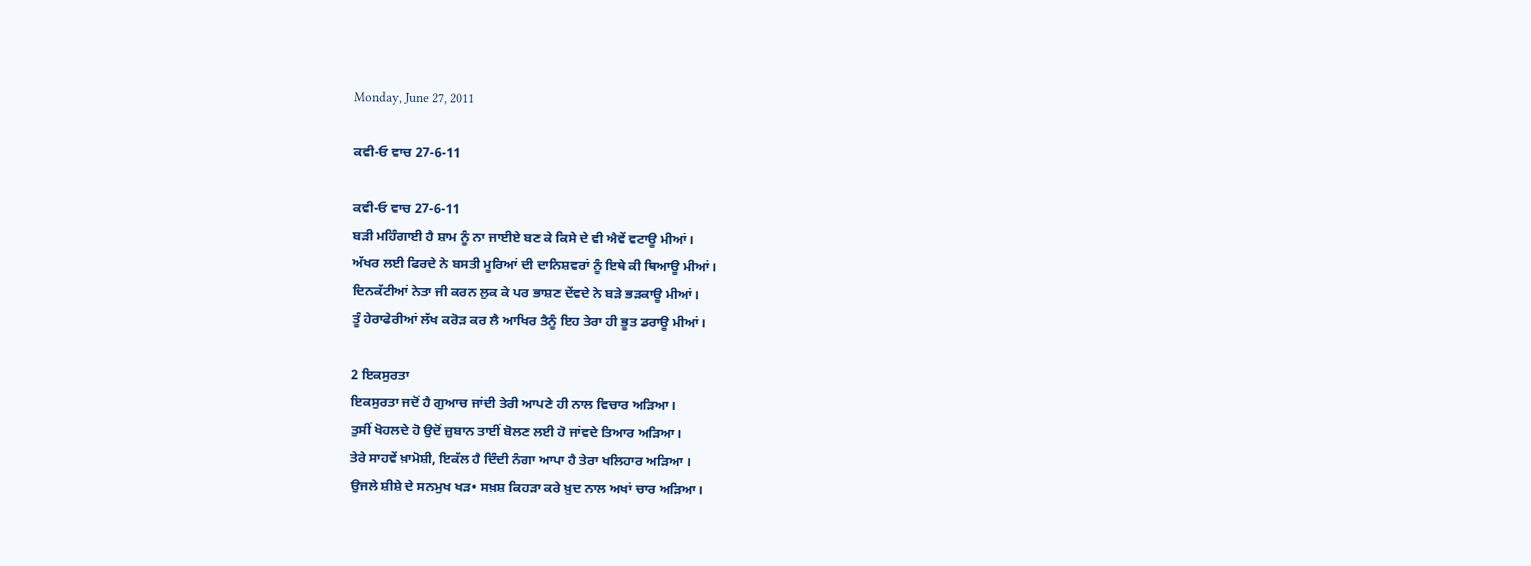Monday, June 27, 2011

ਕਵੀ-ਓ ਵਾਚ 27-6-11

ਕਵੀ-ਓ ਵਾਚ 27-6-11
ਬੜੀ ਮਹਿੰਗਾਈ ਹੈ ਸ਼ਾਮ ਨੂੰ ਨਾ ਜਾਈਏ ਬਣ ਕੇ ਕਿਸੇ ਦੇ ਵੀ ਐਵੇਂ ਵਟਾਊ ਮੀਆਂ।
ਅੱਖਰ ਲਈ ਫਿਰਦੇ ਨੇ ਬਸਤੀ ਮੂਰਿਆਂ ਦੀ ਦਾਨਿਸ਼ਵਰਾਂ ਨੂੰ ਇਥੇ ਕੀ ਥਿਆਊ ਮੀਆਂ।
ਦਿਨਕੱਟੀਆਂ ਨੇਤਾ ਜੀ ਕਰਨ ਲੁਕ ਕੇ ਪਰ ਭਾਸ਼ਣ ਦੇਂਵਦੇ ਨੇ ਬੜੇ ਭੜਕਾਊ ਮੀਆਂ।
ਤੂੰ ਹੇਰਾਫੇਰੀਆਂ ਲੱਖ ਕਰੋੜ ਕਰ ਲੈ ਆਖਿਰ ਤੈਨੂੰ ਇਹ ਤੇਰਾ ਹੀ ਭੂਤ ਡਰਾਊ ਮੀਆਂ।

2 ਇਕਸੁਰਤਾ
ਇਕਸੁਰਤਾ ਜਦੋਂ ਹੈ ਗੁਆਚ ਜਾਂਦੀ ਤੇਰੀ ਆਪਣੇ ਹੀ ਨਾਲ ਵਿਚਾਰ ਅੜਿਆ।
ਤੁਸੀਂ ਖੋਹਲਦੇ ਹੋ ਉਦੋਂ ਜ਼ੁਬਾਨ ਤਾਈਂ ਬੋਲਣ ਲਈ ਹੋ ਜਾਂਵਦੇ ਤਿਆਰ ਅੜਿਆ।
ਤੇਰੇ ਸਾਹਵੇਂ ਖ਼ਾਮੋਸ਼ੀ, ਇਕੱਲ ਹੈ ਦਿੰਦੀ ਨੰਗਾ ਆਪਾ ਹੈ ਤੇਰਾ ਖਲਿਹਾਰ ਅੜਿਆ ।
ਉਜਲੇ ਸ਼ੀਸ਼ੇ ਦੇ ਸਨਮੁਖ ਖੜ• ਸਖ਼ਸ਼ ਕਿਹੜਾ ਕਰੇ ਖ਼ੁਦ ਨਾਲ ਅਖਾਂ ਚਾਰ ਅੜਿਆ।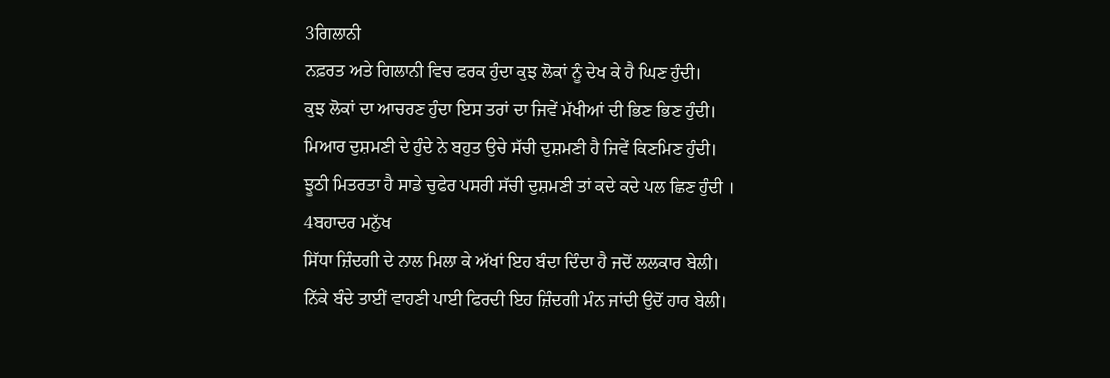3ਗਿਲਾਨੀ
ਨਫ਼ਰਤ ਅਤੇ ਗਿਲਾਨੀ ਵਿਚ ਫਰਕ ਹੁੰਦਾ ਕੁਝ ਲੋਕਾਂ ਨੂੰ ਦੇਖ ਕੇ ਹੈ ਘਿਣ ਹੁੰਦੀ।
ਕੁਝ ਲੋਕਾਂ ਦਾ ਆਚਰਣ ਹੁੰਦਾ ਇਸ ਤਰਾਂ ਦਾ ਜਿਵੇਂ ਮੱਖੀਆਂ ਦੀ ਭਿਣ ਭਿਣ ਹੁੰਦੀ।
ਮਿਆਰ ਦੁਸ਼ਮਣੀ ਦੇ ਹੁੰਦੇ ਨੇ ਬਹੁਤ ਉਚੇ ਸੱਚੀ ਦੁਸ਼ਮਣੀ ਹੈ ਜਿਵੇਂ ਕਿਣਮਿਣ ਹੁੰਦੀ।
ਝੂਠੀ ਮਿਤਰਤਾ ਹੈ ਸਾਡੇ ਚੁਫੇਰ ਪਸਰੀ ਸੱਚੀ ਦੁਸ਼ਮਣੀ ਤਾਂ ਕਦੇ ਕਦੇ ਪਲ ਛਿਣ ਹੁੰਦੀ ।
4ਬਹਾਦਰ ਮਨੁੱਖ
ਸਿੱਧਾ ਜ਼ਿੰਦਗੀ ਦੇ ਨਾਲ ਮਿਲਾ ਕੇ ਅੱਖਾਂ ਇਹ ਬੰਦਾ ਦਿੰਦਾ ਹੈ ਜਦੋਂ ਲਲਕਾਰ ਬੇਲੀ।
ਨਿੱਕੇ ਬੰਦੇ ਤਾਈਂ ਵਾਹਣੀ ਪਾਈ ਫਿਰਦੀ ਇਹ ਜ਼ਿੰਦਗੀ ਮੰਨ ਜਾਂਦੀ ਉਦੋਂ ਹਾਰ ਬੇਲੀ।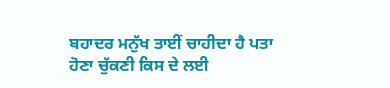ਬਹਾਦਰ ਮਨੁੱਖ ਤਾਈਂ ਚਾਹੀਦਾ ਹੈ ਪਤਾ ਹੋਣਾ ਚੁੱਕਣੀ ਕਿਸ ਦੇ ਲਈ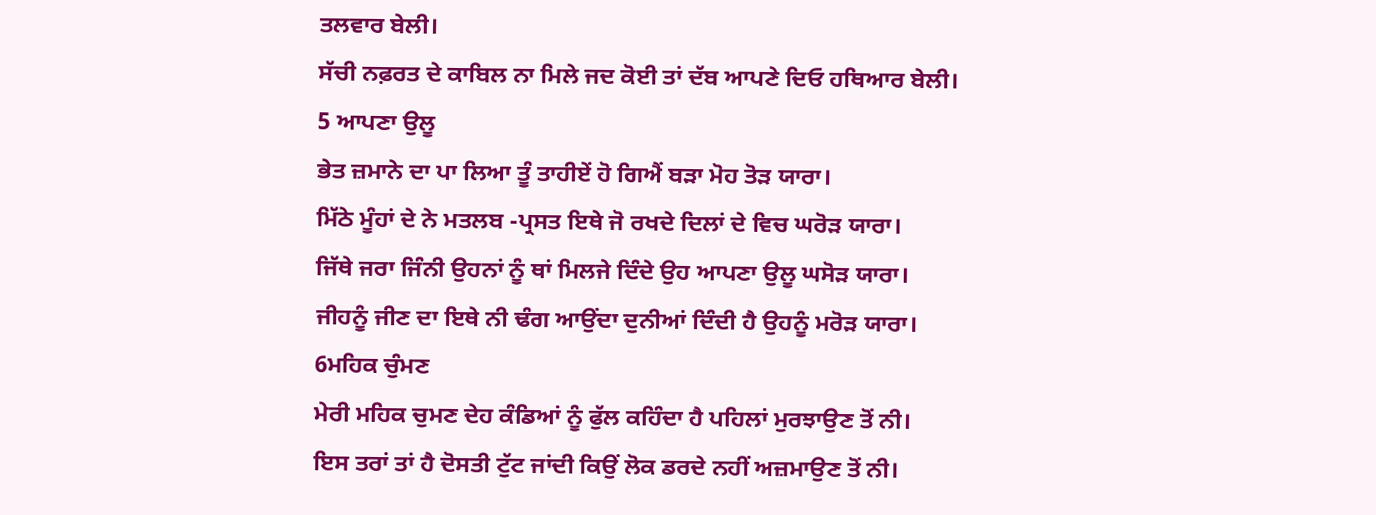ਤਲਵਾਰ ਬੇਲੀ।
ਸੱਚੀ ਨਫ਼ਰਤ ਦੇ ਕਾਬਿਲ ਨਾ ਮਿਲੇ ਜਦ ਕੋਈ ਤਾਂ ਦੱਬ ਆਪਣੇ ਦਿਓ ਹਥਿਆਰ ਬੇਲੀ।
5 ਆਪਣਾ ਉਲੂ
ਭੇਤ ਜ਼ਮਾਨੇ ਦਾ ਪਾ ਲਿਆ ਤੂੰ ਤਾਹੀਏਂ ਹੋ ਗਿਐਂ ਬੜਾ ਮੋਹ ਤੋੜ ਯਾਰਾ।
ਮਿੱਠੇ ਮੂੰਹਾਂ ਦੇ ਨੇ ਮਤਲਬ -ਪ੍ਰਸਤ ਇਥੇ ਜੋ ਰਖਦੇ ਦਿਲਾਂ ਦੇ ਵਿਚ ਘਰੋੜ ਯਾਰਾ।
ਜਿੱਥੇ ਜਰਾ ਜਿੰਨੀ ਉਹਨਾਂ ਨੂੰ ਥਾਂ ਮਿਲਜੇ ਦਿੰਦੇ ਉਹ ਆਪਣਾ ਉਲੂ ਘਸੋੜ ਯਾਰਾ।
ਜੀਹਨੂੰ ਜੀਣ ਦਾ ਇਥੇ ਨੀ ਢੰਗ ਆਉਂਦਾ ਦੁਨੀਆਂ ਦਿੰਦੀ ਹੈ ਉਹਨੂੰ ਮਰੋੜ ਯਾਰਾ।
6ਮਹਿਕ ਚੁੰਮਣ
ਮੇਰੀ ਮਹਿਕ ਚੁਮਣ ਦੇਹ ਕੰਡਿਆਂ ਨੂੰ ਫੁੱਲ ਕਹਿੰਦਾ ਹੈ ਪਹਿਲਾਂ ਮੁਰਝਾਉਣ ਤੋਂ ਨੀ।
ਇਸ ਤਰਾਂ ਤਾਂ ਹੈ ਦੋਸਤੀ ਟੁੱਟ ਜਾਂਦੀ ਕਿਉਂ ਲੋਕ ਡਰਦੇ ਨਹੀਂ ਅਜ਼ਮਾਉਣ ਤੋਂ ਨੀ।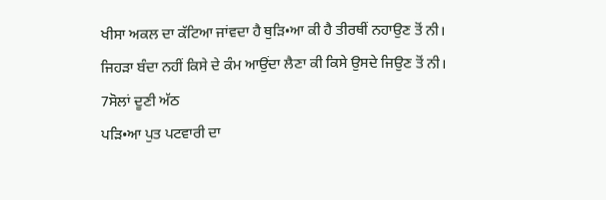ਖੀਸਾ ਅਕਲ ਦਾ ਕੱਟਿਆ ਜਾਂਵਦਾ ਹੈ ਥੁੜਿ•ਆ ਕੀ ਹੈ ਤੀਰਥੀਂ ਨਹਾਉਣ ਤੋਂ ਨੀ।
ਜਿਹੜਾ ਬੰਦਾ ਨਹੀਂ ਕਿਸੇ ਦੇ ਕੰਮ ਆਉਂਦਾ ਲੈਣਾ ਕੀ ਕਿਸੇ ਉਸਦੇ ਜਿਉਣ ਤੋਂ ਨੀ।
7ਸੋਲਾਂ ਦੂਣੀ ਅੱਠ
ਪੜਿ•ਆ ਪੁਤ ਪਟਵਾਰੀ ਦਾ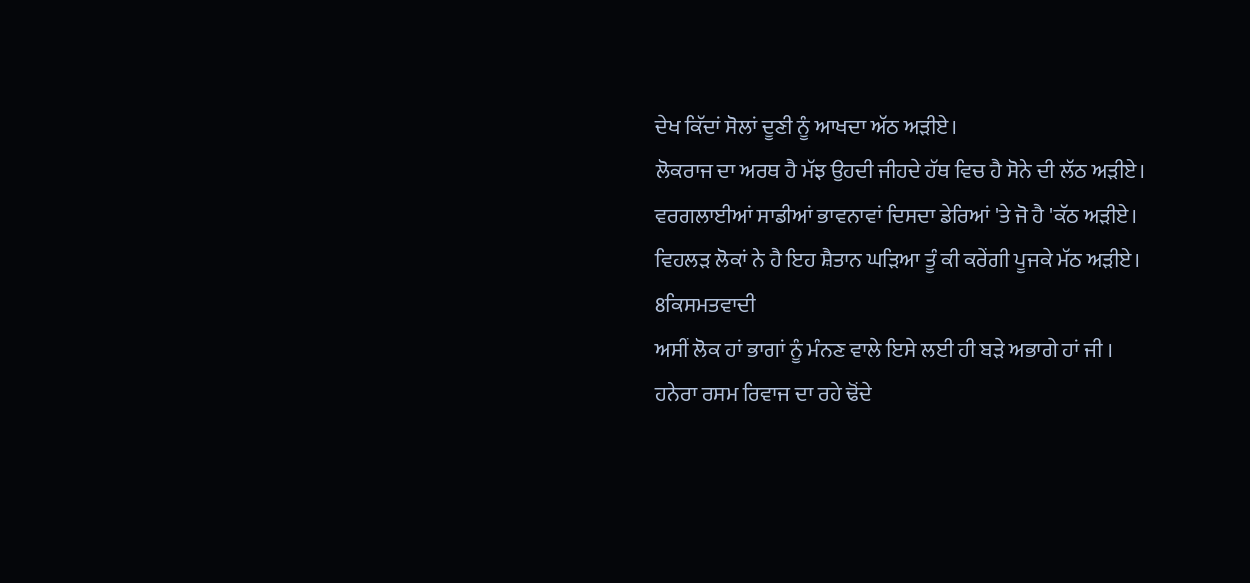ਦੇਖ ਕਿੱਦਾਂ ਸੋਲਾਂ ਦੂਣੀ ਨੂੰ ਆਖਦਾ ਅੱਠ ਅੜੀਏ।
ਲੋਕਰਾਜ ਦਾ ਅਰਥ ਹੈ ਮੱਝ ਉਹਦੀ ਜੀਹਦੇ ਹੱਥ ਵਿਚ ਹੈ ਸੋਨੇ ਦੀ ਲੱਠ ਅੜੀਏ।
ਵਰਗਲਾਈਆਂ ਸਾਡੀਆਂ ਭਾਵਨਾਵਾਂ ਦਿਸਦਾ ਡੇਰਿਆਂ 'ਤੇ ਜੋ ਹੈ 'ਕੱਠ ਅੜੀਏ।
ਵਿਹਲੜ ਲੋਕਾਂ ਨੇ ਹੈ ਇਹ ਸ਼ੈਤਾਨ ਘੜਿਆ ਤੂੰ ਕੀ ਕਰੇਂਗੀ ਪੂਜਕੇ ਮੱਠ ਅੜੀਏ।
8ਕਿਸਮਤਵਾਦੀ
ਅਸੀਂ ਲੋਕ ਹਾਂ ਭਾਗਾਂ ਨੂੰ ਮੰਨਣ ਵਾਲੇ ਇਸੇ ਲਈ ਹੀ ਬੜੇ ਅਭਾਗੇ ਹਾਂ ਜੀ ।
ਹਨੇਰਾ ਰਸਮ ਰਿਵਾਜ ਦਾ ਰਹੇ ਢੋਂਦੇ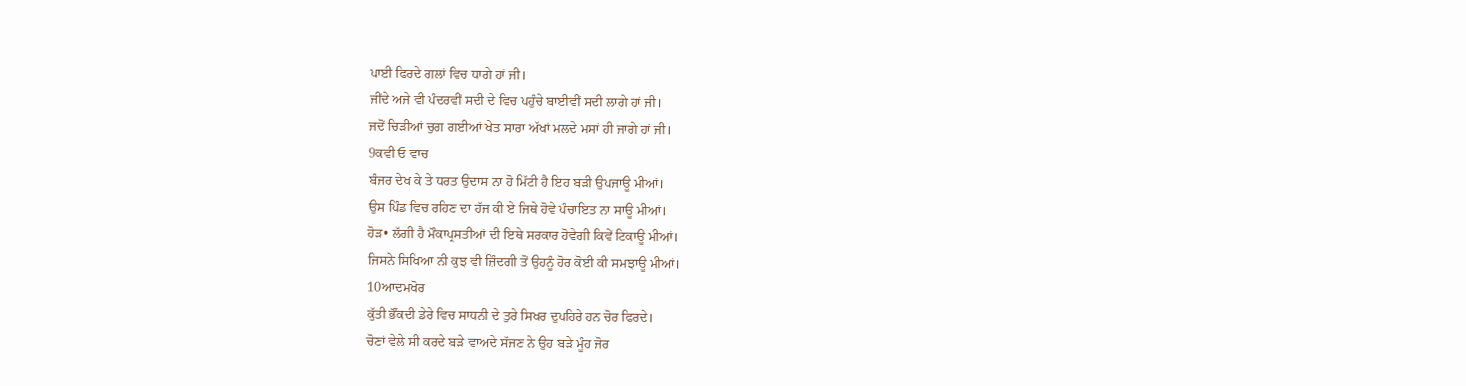ਪਾਈ ਫਿਰਦੇ ਗਲਾਂ ਵਿਚ ਧਾਗੇ ਹਾਂ ਜੀ।
ਜੀਂਦੇ ਅਜੇ ਵੀ ਪੰਦਰਵੀਂ ਸਦੀ ਦੇ ਵਿਚ ਪਹੁੰਚੇ ਬਾਈਵੀਂ ਸਦੀ ਲਾਗੇ ਹਾਂ ਜੀ।
ਜਦੋਂ ਚਿੜੀਆਂ ਚੁਗ ਗਈਆਂ ਖੇਤ ਸਾਰਾ ਅੱਖਾਂ ਮਲਦੇ ਮਸਾਂ ਹੀ ਜਾਗੇ ਹਾਂ ਜੀ।
9ਕਵੀ ਓ ਵਾਚ
ਬੰਜਰ ਦੇਖ ਕੇ ਤੇ ਧਰਤ ਉਦਾਸ ਨਾ ਹੋ ਮਿੱਟੀ ਹੈ ਇਹ ਬੜੀ ਉਪਜਾਊ ਮੀਆਂ।
ਉਸ ਪਿੰਡ ਵਿਚ ਰਹਿਣ ਦਾ ਹੱਜ ਕੀ ਏ ਜਿਥੇ ਹੋਵੇ ਪੰਚਾਇਤ ਨਾ ਸਾਊ ਮੀਆਂ।
ਹੋੜ• ਲੱਗੀ ਹੈ ਮੌਕਾਪ੍ਰਸਤੀਆਂ ਦੀ ਇਥੇ ਸਰਕਾਰ ਹੋਵੇਗੀ ਕਿਵੇਂ ਟਿਕਾਊ ਮੀਆਂ।
ਜਿਸਨੇ ਸਿਖਿਆ ਨੀ ਕੁਝ ਵੀ ਜ਼ਿੰਦਗੀ ਤੋਂ ਉਹਨੂੰ ਹੋਰ ਕੋਈ ਕੀ ਸਮਝਾਊ ਮੀਆਂ।
10ਆਦਮਖੋਰ
ਕੁੱਤੀ ਭੌਂਕਦੀ ਡੇਰੇ ਵਿਚ ਸਾਧਨੀ ਦੇ ਤੁਰੇ ਸਿਖਰ ਦੁਪਹਿਰੇ ਹਨ ਚੋਰ ਫਿਰਦੇ।
ਚੋਣਾਂ ਵੇਲੇ ਸੀ ਕਰਦੇ ਬੜੇ ਵਾਅਦੇ ਸੱਜਣ ਨੇ ਉਹ ਬੜੇ ਮੂੰਹ ਜੋਰ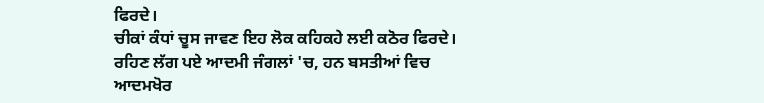ਫਿਰਦੇ।
ਚੀਕਾਂ ਕੰਧਾਂ ਚੂਸ ਜਾਵਣ ਇਹ ਲੋਕ ਕਹਿਕਹੇ ਲਈ ਕਠੋਰ ਫਿਰਦੇ।
ਰਹਿਣ ਲੱਗ ਪਏ ਆਦਮੀ ਜੰਗਲਾਂ 'ਚ, ਹਨ ਬਸਤੀਆਂ ਵਿਚ ਆਦਮਖੋਰ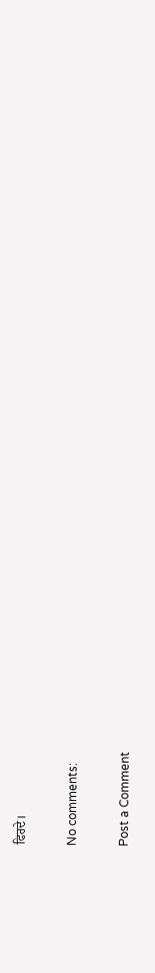ਫਿਰਦੇ।

No comments:

Post a Comment